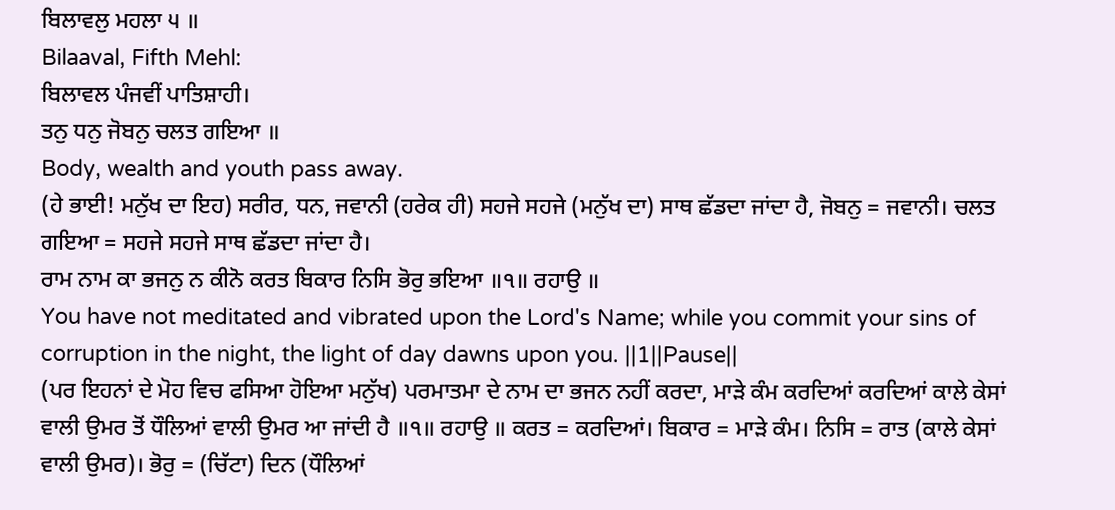ਬਿਲਾਵਲੁ ਮਹਲਾ ੫ ॥
Bilaaval, Fifth Mehl:
ਬਿਲਾਵਲ ਪੰਜਵੀਂ ਪਾਤਿਸ਼ਾਹੀ।
ਤਨੁ ਧਨੁ ਜੋਬਨੁ ਚਲਤ ਗਇਆ ॥
Body, wealth and youth pass away.
(ਹੇ ਭਾਈ! ਮਨੁੱਖ ਦਾ ਇਹ) ਸਰੀਰ, ਧਨ, ਜਵਾਨੀ (ਹਰੇਕ ਹੀ) ਸਹਜੇ ਸਹਜੇ (ਮਨੁੱਖ ਦਾ) ਸਾਥ ਛੱਡਦਾ ਜਾਂਦਾ ਹੈ, ਜੋਬਨੁ = ਜਵਾਨੀ। ਚਲਤ ਗਇਆ = ਸਹਜੇ ਸਹਜੇ ਸਾਥ ਛੱਡਦਾ ਜਾਂਦਾ ਹੈ।
ਰਾਮ ਨਾਮ ਕਾ ਭਜਨੁ ਨ ਕੀਨੋ ਕਰਤ ਬਿਕਾਰ ਨਿਸਿ ਭੋਰੁ ਭਇਆ ॥੧॥ ਰਹਾਉ ॥
You have not meditated and vibrated upon the Lord's Name; while you commit your sins of corruption in the night, the light of day dawns upon you. ||1||Pause||
(ਪਰ ਇਹਨਾਂ ਦੇ ਮੋਹ ਵਿਚ ਫਸਿਆ ਹੋਇਆ ਮਨੁੱਖ) ਪਰਮਾਤਮਾ ਦੇ ਨਾਮ ਦਾ ਭਜਨ ਨਹੀਂ ਕਰਦਾ, ਮਾੜੇ ਕੰਮ ਕਰਦਿਆਂ ਕਰਦਿਆਂ ਕਾਲੇ ਕੇਸਾਂ ਵਾਲੀ ਉਮਰ ਤੋਂ ਧੌਲਿਆਂ ਵਾਲੀ ਉਮਰ ਆ ਜਾਂਦੀ ਹੈ ॥੧॥ ਰਹਾਉ ॥ ਕਰਤ = ਕਰਦਿਆਂ। ਬਿਕਾਰ = ਮਾੜੇ ਕੰਮ। ਨਿਸਿ = ਰਾਤ (ਕਾਲੇ ਕੇਸਾਂ ਵਾਲੀ ਉਮਰ)। ਭੋਰੁ = (ਚਿੱਟਾ) ਦਿਨ (ਧੌਲਿਆਂ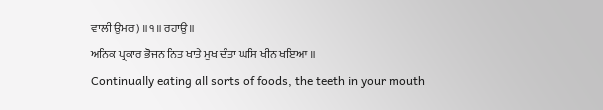ਵਾਲੀ ਉਮਰ) ॥੧॥ ਰਹਾਉ ॥
ਅਨਿਕ ਪ੍ਰਕਾਰ ਭੋਜਨ ਨਿਤ ਖਾਤੇ ਮੁਖ ਦੰਤਾ ਘਸਿ ਖੀਨ ਖਇਆ ॥
Continually eating all sorts of foods, the teeth in your mouth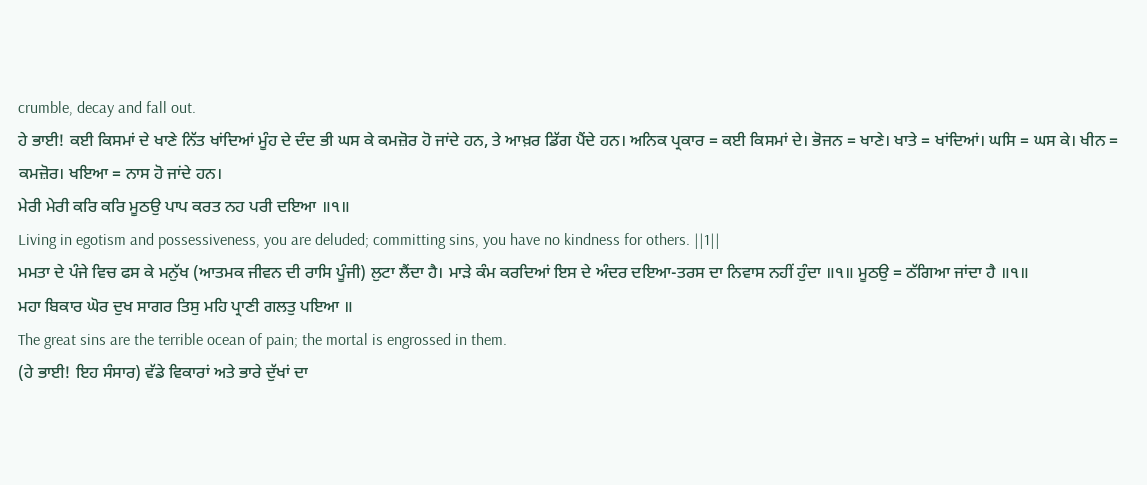crumble, decay and fall out.
ਹੇ ਭਾਈ! ਕਈ ਕਿਸਮਾਂ ਦੇ ਖਾਣੇ ਨਿੱਤ ਖਾਂਦਿਆਂ ਮੂੰਹ ਦੇ ਦੰਦ ਭੀ ਘਸ ਕੇ ਕਮਜ਼ੋਰ ਹੋ ਜਾਂਦੇ ਹਨ, ਤੇ ਆਖ਼ਰ ਡਿੱਗ ਪੈਂਦੇ ਹਨ। ਅਨਿਕ ਪ੍ਰਕਾਰ = ਕਈ ਕਿਸਮਾਂ ਦੇ। ਭੋਜਨ = ਖਾਣੇ। ਖਾਤੇ = ਖਾਂਦਿਆਂ। ਘਸਿ = ਘਸ ਕੇ। ਖੀਨ = ਕਮਜ਼ੋਰ। ਖਇਆ = ਨਾਸ ਹੋ ਜਾਂਦੇ ਹਨ।
ਮੇਰੀ ਮੇਰੀ ਕਰਿ ਕਰਿ ਮੂਠਉ ਪਾਪ ਕਰਤ ਨਹ ਪਰੀ ਦਇਆ ॥੧॥
Living in egotism and possessiveness, you are deluded; committing sins, you have no kindness for others. ||1||
ਮਮਤਾ ਦੇ ਪੰਜੇ ਵਿਚ ਫਸ ਕੇ ਮਨੁੱਖ (ਆਤਮਕ ਜੀਵਨ ਦੀ ਰਾਸਿ ਪੂੰਜੀ) ਲੁਟਾ ਲੈਂਦਾ ਹੈ। ਮਾੜੇ ਕੰਮ ਕਰਦਿਆਂ ਇਸ ਦੇ ਅੰਦਰ ਦਇਆ-ਤਰਸ ਦਾ ਨਿਵਾਸ ਨਹੀਂ ਹੁੰਦਾ ॥੧॥ ਮੂਠਉ = ਠੱਗਿਆ ਜਾਂਦਾ ਹੈ ॥੧॥
ਮਹਾ ਬਿਕਾਰ ਘੋਰ ਦੁਖ ਸਾਗਰ ਤਿਸੁ ਮਹਿ ਪ੍ਰਾਣੀ ਗਲਤੁ ਪਇਆ ॥
The great sins are the terrible ocean of pain; the mortal is engrossed in them.
(ਹੇ ਭਾਈ! ਇਹ ਸੰਸਾਰ) ਵੱਡੇ ਵਿਕਾਰਾਂ ਅਤੇ ਭਾਰੇ ਦੁੱਖਾਂ ਦਾ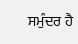ਸਮੁੰਦਰ ਹੈ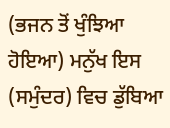(ਭਜਨ ਤੋਂ ਖੁੰਝਿਆ ਹੋਇਆ) ਮਨੁੱਖ ਇਸ (ਸਮੁੰਦਰ) ਵਿਚ ਡੁੱਬਿਆ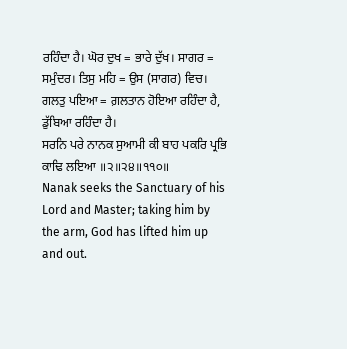ਰਹਿੰਦਾ ਹੈ। ਘੋਰ ਦੁਖ = ਭਾਰੇ ਦੁੱਖ। ਸਾਗਰ = ਸਮੁੰਦਰ। ਤਿਸੁ ਮਹਿ = ਉਸ (ਸਾਗਰ) ਵਿਚ। ਗਲਤੁ ਪਇਆ = ਗ਼ਲਤਾਨ ਹੋਇਆ ਰਹਿੰਦਾ ਹੈ, ਡੁੱਬਿਆ ਰਹਿੰਦਾ ਹੈ।
ਸਰਨਿ ਪਰੇ ਨਾਨਕ ਸੁਆਮੀ ਕੀ ਬਾਹ ਪਕਰਿ ਪ੍ਰਭਿ ਕਾਢਿ ਲਇਆ ॥੨॥੨੪॥੧੧੦॥
Nanak seeks the Sanctuary of his Lord and Master; taking him by the arm, God has lifted him up and out.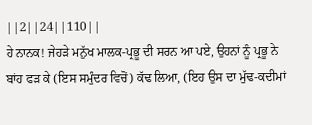||2||24||110||
ਹੇ ਨਾਨਕ! ਜੇਹੜੇ ਮਨੁੱਖ ਮਾਲਕ-ਪ੍ਰਭੂ ਦੀ ਸਰਨ ਆ ਪਏ, ਉਹਨਾਂ ਨੂੰ ਪ੍ਰਭੂ ਨੇ ਬਾਂਹ ਫੜ ਕੇ (ਇਸ ਸਮੁੰਦਰ ਵਿਚੋਂ) ਕੱਢ ਲਿਆ, (ਇਹ ਉਸ ਦਾ ਮੁੱਢ-ਕਦੀਮਾਂ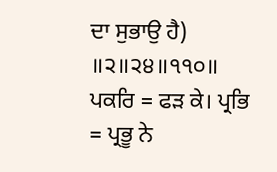ਦਾ ਸੁਭਾਉ ਹੈ) ॥੨॥੨੪॥੧੧੦॥ ਪਕਰਿ = ਫੜ ਕੇ। ਪ੍ਰਭਿ = ਪ੍ਰਭੂ ਨੇ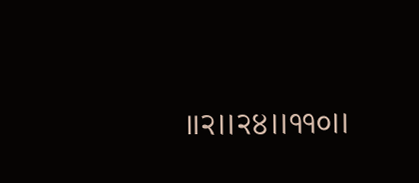॥੨॥੨੪॥੧੧੦॥